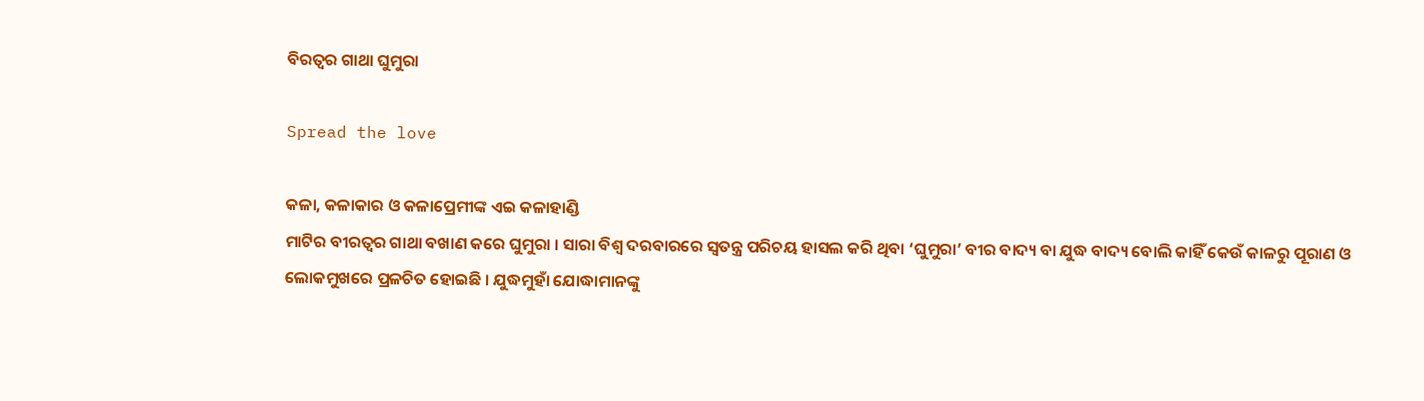ବିରତ୍ୱର ଗାଥା ଘୁମୁରା

Spread the love

କଳା, କଳାକାର ଓ କଳାପ୍ରେମୀଙ୍କ ଏଇ କଳାହାଣ୍ଡି
ମାଟିର ବୀରତ୍ୱର ଗାଥା ବଖାଣ କରେ ଘୁମୁରା । ସାରା ବିଶ୍ୱ ଦରବାରରେ ସ୍ୱତନ୍ତ୍ର ପରିଚୟ ହାସଲ କରି ଥିବା ‘ଘୁମୁରା’ ବୀର ବାଦ୍ୟ ବା ଯୁଦ୍ଧ ବାଦ୍ୟ ବୋଲି କାହିଁ କେଉଁ କାଳରୁ ପୂରାଣ ଓ ଲୋକମୁଖରେ ପ୍ରଳଚିତ ହୋଇଛି । ଯୁଦ୍ଧମୁହାଁ ଯୋଦ୍ଧାମାନଙ୍କୁ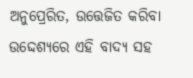ଅନୁପ୍ରେରିତ, ଉତ୍ତେଜିତ କରିବା ଉଦ୍ଦେଶ୍ୟରେ ଏହି ବାଦ୍ୟ ସହ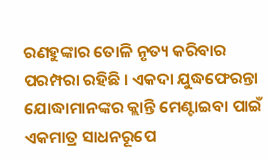ରଣହୁଙ୍କାର ତୋଳି ନୃତ୍ୟ କରିବାର ପରମ୍ପରା ରହିଛି । ଏକଦା ଯୁଦ୍ଧଫେରନ୍ତା ଯୋଦ୍ଧାମାନଙ୍କର କ୍ଲାନ୍ତି ମେଣ୍ଟାଇବା ପାଇଁ ଏକମାତ୍ର ସାଧନରୂପେ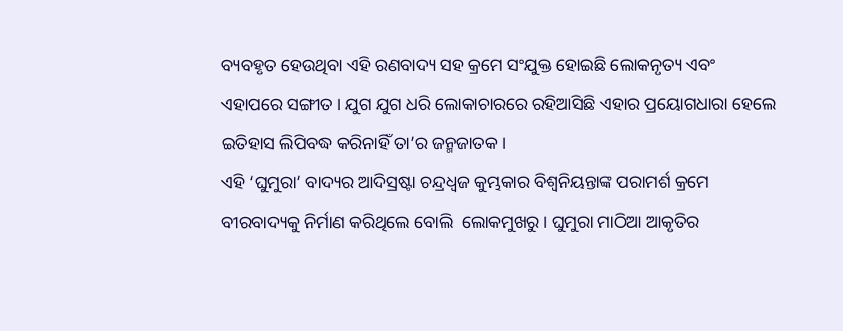ବ୍ୟବହୃତ ହେଉଥିବା ଏହି ରଣବାଦ୍ୟ ସହ କ୍ରମେ ସଂଯୁକ୍ତ ହୋଇଛି ଲୋକନୃତ୍ୟ ଏବଂ ଏହାପରେ ସଙ୍ଗୀତ । ଯୁଗ ଯୁଗ ଧରି ଲୋକାଚାରରେ ରହିଆସିଛି ଏହାର ପ୍ରୟୋଗଧାରା ହେଲେ ଇତିହାସ ଲିପିବଦ୍ଧ କରିନାହିଁ ତା’ର ଜନ୍ମଜାତକ ।
ଏହି ‘ଘୁମୁରା’ ବାଦ୍ୟର ଆଦିସ୍ରଷ୍ଟା ଚନ୍ଦ୍ରଧ୍ୱଜ କୁମ୍ଭକାର ବିଶ୍ୱନିୟନ୍ତାଙ୍କ ପରାମର୍ଶ କ୍ରମେ ବୀରବାଦ୍ୟକୁ ନିର୍ମାଣ କରିଥିଲେ ବୋଲି  ଲୋକମୁଖରୁ । ଘୁମୁରା ମାଠିଆ ଆକୃତିର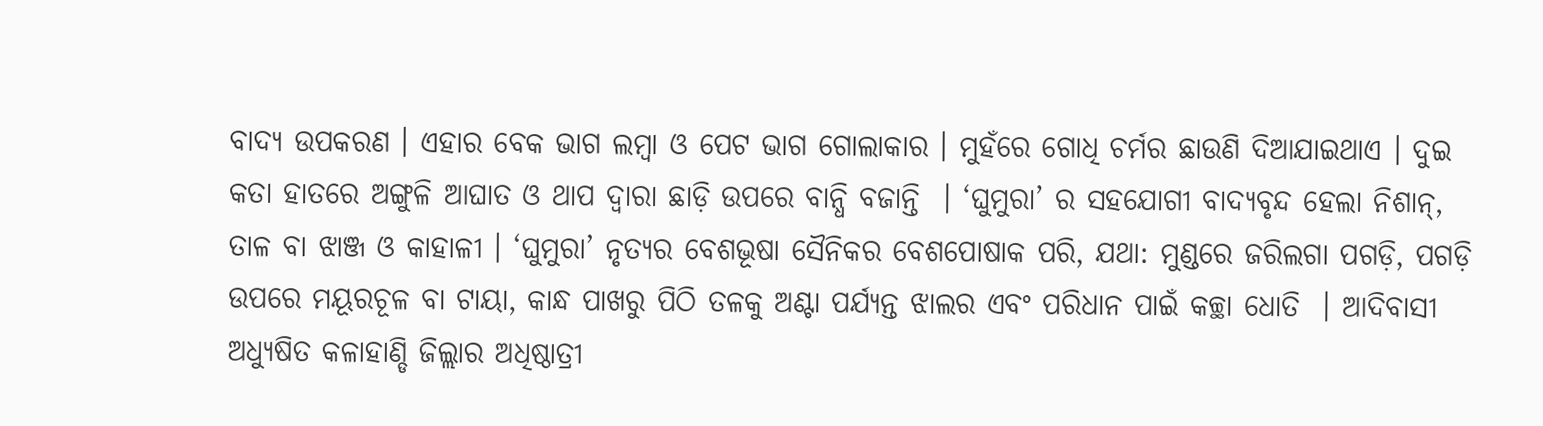ବାଦ୍ୟ ଉପକରଣ । ଏହାର ବେକ ଭାଗ ଲମ୍ବା ଓ ପେଟ ଭାଗ ଗୋଲାକାର । ମୁହଁରେ ଗୋଧି ଚର୍ମର ଛାଉଣି ଦିଆଯାଇଥାଏ । ଦୁଇ କତା ହାତରେ ଅଙ୍ଗୁଳି ଆଘାତ ଓ ଥାପ ଦ୍ୱାରା ଛାଡ଼ି ଉପରେ ବାନ୍ଧି ବଜାନ୍ତି  । ‘ଘୁମୁରା’ ର ସହଯୋଗୀ ବାଦ୍ୟବୃନ୍ଦ ହେଲା ନିଶାନ୍‌, ତାଳ ବା ଝାଞ୍ଜ ଓ କାହାଳୀ । ‘ଘୁମୁରା’ ନୃତ୍ୟର ବେଶଭୂଷା ସୈନିକର ବେଶପୋଷାକ ପରି, ଯଥା: ମୁଣ୍ଡରେ ଜରିଲଗା ପଗଡ଼ି, ପଗଡ଼ି ଉପରେ ମୟୂରଚୂଳ ବା ଟାୟା, କାନ୍ଧ ପାଖରୁ ପିଠି ତଳକୁ ଅଣ୍ଟା ପର୍ଯ୍ୟନ୍ତ ଝାଲର ଏବଂ ପରିଧାନ ପାଇଁ କଚ୍ଛା ଧୋତି  । ଆଦିବାସୀ ଅଧ୍ୟୁଷିତ କଳାହାଣ୍ଡି ଜିଲ୍ଲାର ଅଧିଷ୍ଠାତ୍ରୀ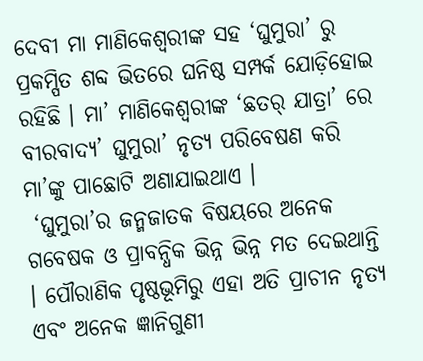ଦେବୀ ମା ମାଣିକେଶ୍ୱରୀଙ୍କ ସହ ‘ଘୁମୁରା’ ରୁ ପ୍ରକମ୍ପିତ ଶବ୍ଦ ଭିତରେ ଘନିଷ୍ଠ ସମ୍ପର୍କ ଯୋଡ଼ିହୋଇ ରହିଛି । ମା’ ମାଣିକେଶ୍ୱରୀଙ୍କ ‘ଛତର୍‌ ଯାତ୍ରା’ ରେ ବୀରବାଦ୍ୟ’ ଘୁମୁରା’ ନୃତ୍ୟ ପରିବେଷଣ କରି ମା’ଙ୍କୁ ପାଛୋଟି ଅଣାଯାଇଥାଏ ।
 ‘ଘୁମୁରା’ର ଜନ୍ମଜାତକ ବିଷୟରେ ଅନେକ ଗବେଷକ ଓ ପ୍ରାବନ୍ଧିକ ଭିନ୍ନ ଭିନ୍ନ ମତ ଦେଇଥାନ୍ତି । ପୌରାଣିକ ପୃଷ୍ଠଭୂମିରୁ ଏହା ଅତି ପ୍ରାଚୀନ ନୃତ୍ୟ ଏବଂ ଅନେକ ଜ୍ଞାନିଗୁଣୀ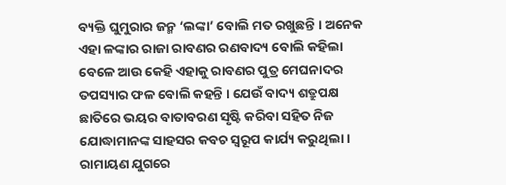ବ୍ୟକ୍ତି ଘୁମୁରାର ଜନ୍ମ ‘ଲଙ୍କା’ ବୋଲି ମତ ରଖୁଛନ୍ତି । ଅନେକ ଏହା ଳଙ୍କାର ରାଜା ରାବଣର ରଣବାଦ୍ୟ ବୋଲି କହିଲା ବେଳେ ଆଉ କେହି ଏହାକୁ ରାବଣର ପୁତ୍ର ମେଘନାଦର ତପସ୍ୟାର ଫଳ ବୋଲି କହନ୍ତି । ଯେଉଁ ବାଦ୍ୟ ଶତ୍ରୁପକ୍ଷ ଛାତିରେ ଭୟର ବାତାବରଣ ସୃଷ୍ଟି କରିବା ସହିତ ନିଜ ଯୋଦ୍ଧାମାନଙ୍କ ସାହସର କବଚ ସ୍ୱରୂପ କାର୍ଯ୍ୟ କରୁଥିଲା । ରାମାୟଣ ଯୁଗରେ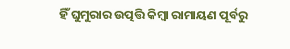ହିଁ ଘୁମୁରାର ଉତ୍ପତ୍ତି କିମ୍ବା ରାମାୟଣ ପୂର୍ବରୁ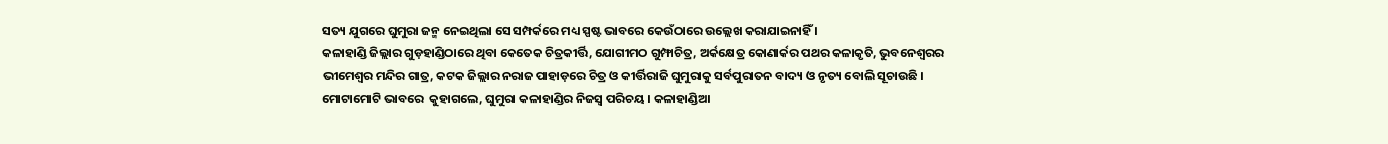ସତ୍ୟ ଯୁଗରେ ଘୁମୁରା ଜନ୍ମ ନେଇଥିଲା ସେ ସମ୍ପର୍କରେ ମଧ୍ୟ ସ୍ପଷ୍ଟ ଭାବରେ କେଉଁଠାରେ ଉଲ୍ଲେଖ କରାଯାଇନାହିଁ ।
କଳାହାଣ୍ଡି ଜିଲ୍ଲାର ଗୁଡ଼ହାଣ୍ଡିଠାରେ ଥିବା କେତେକ ଚିତ୍ରକୀର୍ତ୍ତି, ଯୋଗୀମଠ ଗୁମ୍ଫାଚିତ୍ର, ଅର୍କକ୍ଷେତ୍ର କୋଣାର୍କର ପଥର କଳାକୃତି, ଭୁବନେଶ୍ୱରର ଭୀମେଶ୍ୱର ମନ୍ଦିର ଗାତ୍ର, କଟକ ଜିଲ୍ଲାର ନରାଜ ପାହାଡ଼ରେ ଚିତ୍ର ଓ କୀର୍ତ୍ତିରାଜି ଘୁମୁରାକୁ ସର୍ବପୁରାତନ ବାଦ୍ୟ ଓ ନୃତ୍ୟ ବୋଲି ସୂଚାଉଛି । ମୋଟାମୋଟି ଭାବରେ  କୁହାଗଲେ, ଘୁମୁରା କଳାହାଣ୍ଡିର ନିଜସ୍ୱ ପରିଚୟ । କଳାହାଣ୍ଡିଆ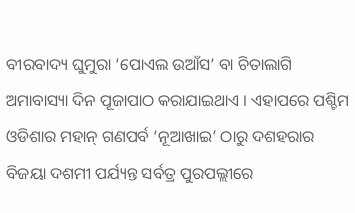ବୀରବାଦ୍ୟ ଘୁମୁରା ‘ପୋଏଲ ଉଆଁସ’ ବା ଚିତାଲାଗି ଅମାବାସ୍ୟା ଦିନ ପୂଜାପାଠ କରାଯାଇଥାଏ । ଏହାପରେ ପଶ୍ଚିମ ଓଡିଶାର ମହାନ୍‌ ଗଣପର୍ବ ‘ନୂଆଖାଇ’ ଠାରୁ ଦଶହରାର ବିଜୟା ଦଶମୀ ପର୍ଯ୍ୟନ୍ତ ସର୍ବତ୍ର ପୁରପଲ୍ଲୀରେ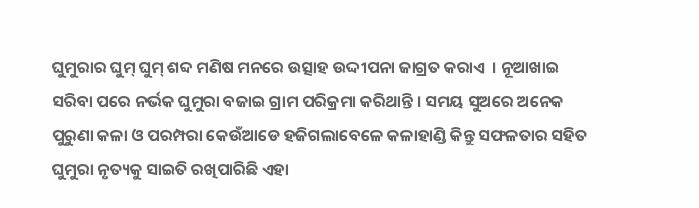ଘୁମୁରାର ଘୁମ୍‌ ଘୁମ୍‌ ଶବ୍ଦ ମଣିଷ ମନରେ ଉତ୍ସାହ ଉଦ୍ଦୀପନା ଜାଗ୍ରତ କରାଏ  । ନୂଆଖାଇ ସରିବା ପରେ ନର୍ଭକ ଘୁମୁରା ବଜାଇ ଗ୍ରାମ ପରିକ୍ରମା କରିଥାନ୍ତି । ସମୟ ସୁଅରେ ଅନେକ ପୁରୁଣା କଳା ଓ ପରମ୍ପରା କେଉଁଆଡେ ହଜିଗଲାବେଳେ କଳାହାଣ୍ଡି କିନ୍ତୁ ସଫଳତାର ସହିତ ଘୁମୁରା ନୃତ୍ୟକୁ ସାଇତି ରଖିପାରିଛି ଏହା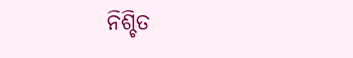ନିଶ୍ଚିତ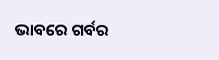ଭାବରେ ଗର୍ବର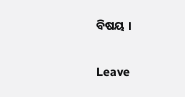ବିଷୟ ।

Leave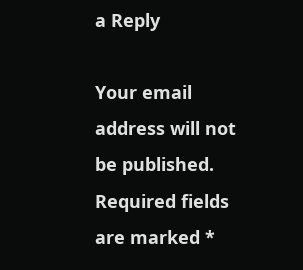a Reply

Your email address will not be published. Required fields are marked *